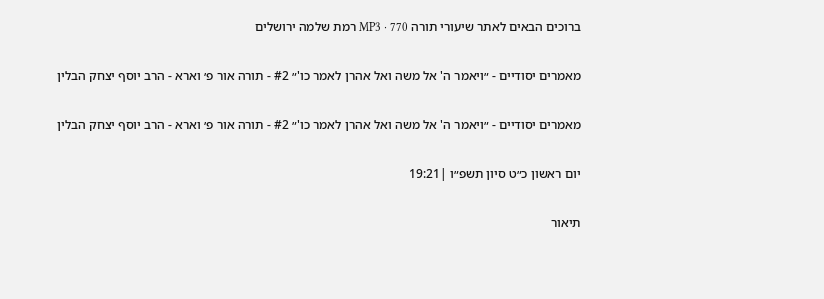ברוכים הבאים לאתר שיעורי תורה MP3 · 770 רמת שלמה ירושלים

מאמרים יסודיים - ״ויאמר ה' אל משה ואל אהרן לאמר כו'״ #2 - תורה אור פ׳ וארא - הרב יוסף יצחק הבלין

מאמרים יסודיים - ״ויאמר ה' אל משה ואל אהרן לאמר כו'״ #2 - תורה אור פ׳ וארא - הרב יוסף יצחק הבלין

יום ראשון כ״ט סיון תשפ״ו |19:21

תיאור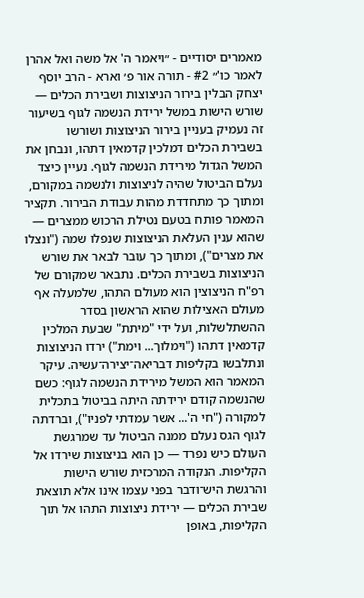מאמרים יסודיים - ״ויאמר ה' אל משה ואל אהרן לאמר כו'״ #2 - תורה אור פ׳ וארא - הרב יוסף יצחק הבלין בירור הניצוצות ושבירת הכלים — שורש הישות במשל ירידת הנשמה לגוף בשיעור זה נעמיק בעניין בירור הניצוצות ושורשו בשבירת הכלים דמלכין קדמאין דתהו, ונבחן את המשל הגדול מירידת הנשמה לגוף. נעיין כיצד נעלם הביטול שהיה לניצוצות ולנשמה במקורם, ומתוך כך מתחדדת מהות עבודת הבירור. תקציר המאמר פותח בטעם נטילת הרכוש ממצרים — שהוא ענין העלאת הניצוצות שנפלו שמה ("ונצלו את מצרים"), ומתוך כך עובר לבאר את שורש הניצוצות בשבירת הכלים. נתבאר שמקורם של רפ"ח הניצוצין הוא מעולם התהו, שלמעלה אף מעולם האצילות שהוא הראשון בסדר ההשתלשלות, ועל ידי "מיתת" שבעת המלכין קדמאין דתהו ("וימלוך... וימת") ירדו הניצוצות ונתלבשו בקליפות דבריאה־יצירה־עשיה. עיקר המאמר הוא המשל מירידת הנשמה לגוף: כשם שהנשמה קודם ירידתה היתה בביטול בתכלית למקורה ("חי ה'... אשר עמדתי לפניו"), וברדתה לגוף הגס נעלם ממנה הביטול עד שמרגשת העולם כיש נפרד — כן הוא בניצוצות שירדו אל הקליפות. הנקודה המרכזית שורש הישות והרגשת היש־ודבר בפני עצמו אינו אלא תוצאת שבירת הכלים — ירידת ניצוצות התהו אל תוך הקליפות, באופן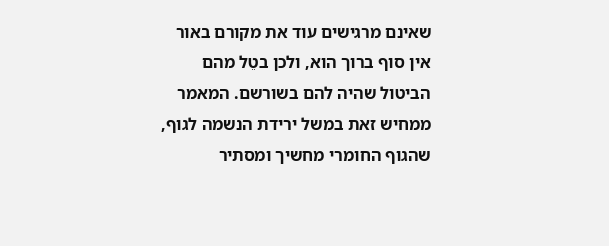שאינם מרגישים עוד את מקורם באור אין סוף ברוך הוא, ולכן בטֵל מהם הביטול שהיה להם בשורשם. המאמר ממחיש זאת במשל ירידת הנשמה לגוף, שהגוף החומרי מחשיך ומסתיר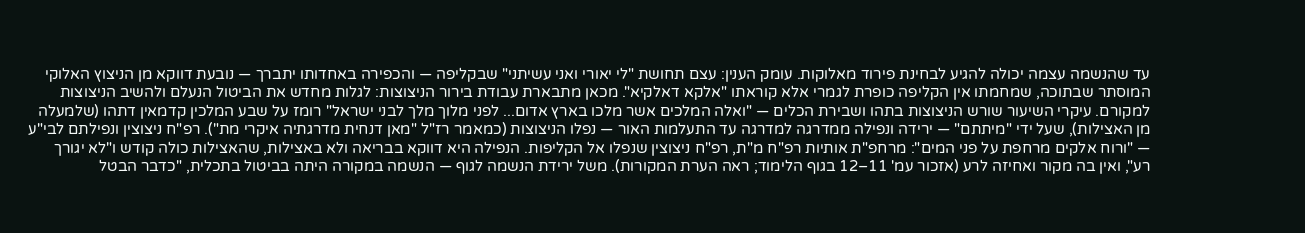עד שהנשמה עצמה יכולה להגיע לבחינת פירוד מאלוקות. עומק הענין: עצם תחושת "לי יאורי ואני עשיתני" שבקליפה — והכפירה באחדותו יתברך — נובעת דווקא מן הניצוץ האלוקי המוסתר שבתוכה, שמחמתו אין הקליפה כופרת לגמרי אלא קוראתו "אלקא דאלקיא". מכאן מתבארת עבודת בירור הניצוצות: לגלות מחדש את הביטול הנעלם ולהשיב הניצוצות למקורם. עיקרי השיעור שורש הניצוצות בתהו ושבירת הכלים — "ואלה המלכים אשר מלכו בארץ אדום... לפני מלוך מלך לבני ישראל" רומז על שבע המלכין קדמאין דתהו (שלמעלה מן האצילות), שעל ידי "מיתתם" — ירידה ונפילה ממדרגה למדרגה עד התעלמות האור — נפלו הניצוצות (כמאמר רז"ל "מאן דנחית מדרגתיה איקרי מת"). רפ"ח ניצוצין ונפילתם לבי"ע — "ורוח אלקים מרחפת על פני המים": מרחפ"ת אותיות רפ"ח מ"ת, רפ"ח ניצוצין שנפלו אל הקליפות. הנפילה היא דווקא בבריאה ולא באצילות, שהאצילות כולה קודש ו"לא יגורך רע", ואין בה מקור ואחיזה לרע (אזכור עמ' 11–12 בגוף הלימוד; ראה הערת המקורות). משל ירידת הנשמה לגוף — הנשמה במקורה היתה בביטול בתכלית, "כדבר הבטל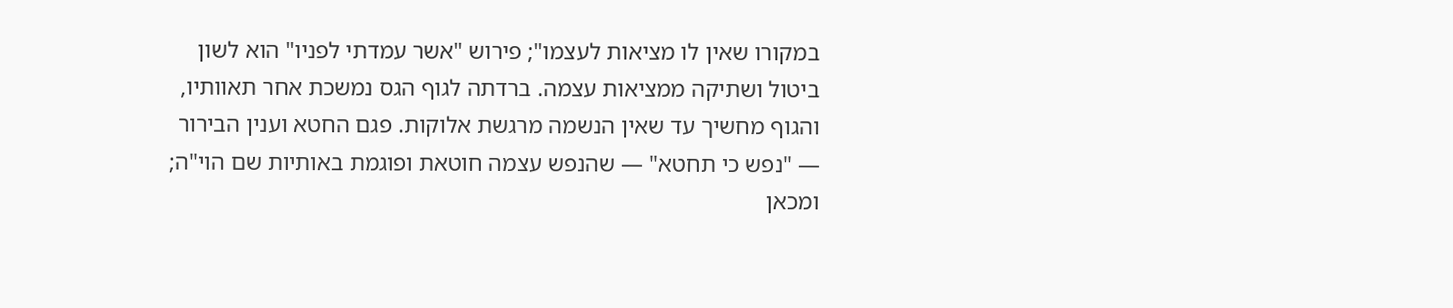במקורו שאין לו מציאות לעצמו"; פירוש "אשר עמדתי לפניו" הוא לשון ביטול ושתיקה ממציאות עצמה. ברדתה לגוף הגס נמשכת אחר תאוותיו, והגוף מחשיך עד שאין הנשמה מרגשת אלוקות. פגם החטא וענין הבירור — "נפש כי תחטא" — שהנפש עצמה חוטאת ופוגמת באותיות שם הוי"ה; ומכאן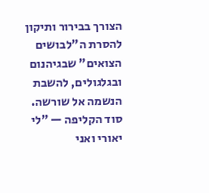הצורך בבירור ותיקון להסרת ה"לבושים הצואים" שבגיהנום ובגלגולים, להשבת הנשמה אל שורשה. סוד הקליפה — "לי יאורי ואני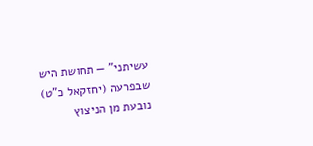עשיתני" — תחושת היש שבפרעה (יחזקאל כ"ט) נובעת מן הניצוץ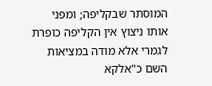המוסתר שבקליפה; ומפני אותו ניצוץ אין הקליפה כופרת לגמרי אלא מודה במציאות השם כ"אלקא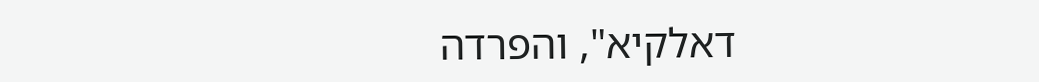דאלקיא", והפרדה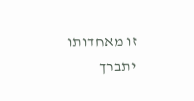זו מאחדותו יתברך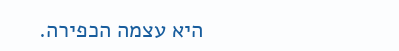היא עצמה הכפירה.